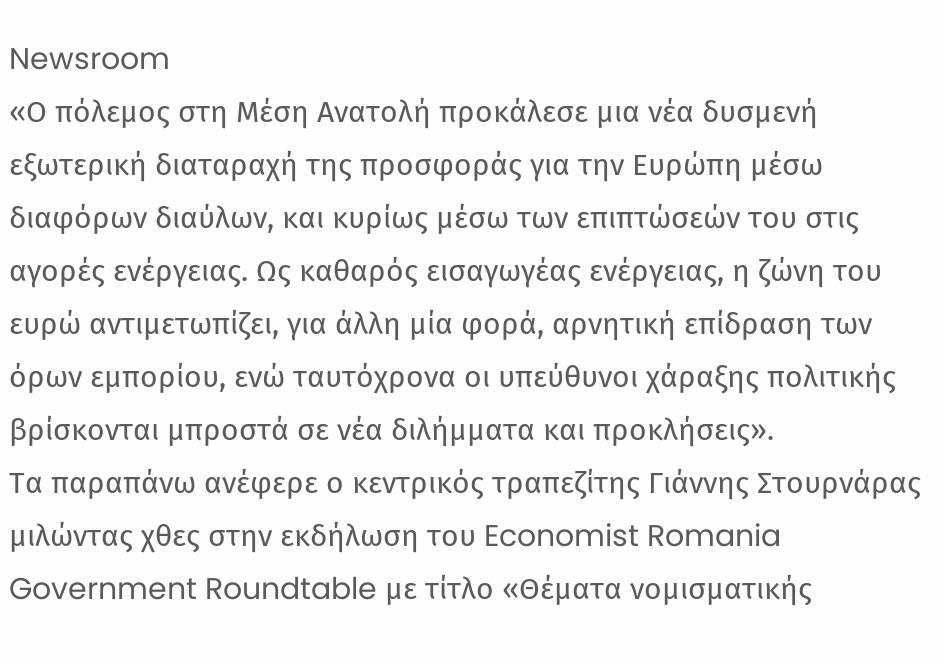Newsroom
«Ο πόλεμος στη Μέση Ανατολή προκάλεσε μια νέα δυσμενή εξωτερική διαταραχή της προσφοράς για την Ευρώπη μέσω διαφόρων διαύλων, και κυρίως μέσω των επιπτώσεών του στις αγορές ενέργειας. Ως καθαρός εισαγωγέας ενέργειας, η ζώνη του ευρώ αντιμετωπίζει, για άλλη μία φορά, αρνητική επίδραση των όρων εμπορίου, ενώ ταυτόχρονα οι υπεύθυνοι χάραξης πολιτικής βρίσκονται μπροστά σε νέα διλήμματα και προκλήσεις».
Τα παραπάνω ανέφερε ο κεντρικός τραπεζίτης Γιάννης Στουρνάρας μιλώντας χθες στην εκδήλωση του Economist Romania Government Roundtable με τίτλο «Θέματα νομισματικής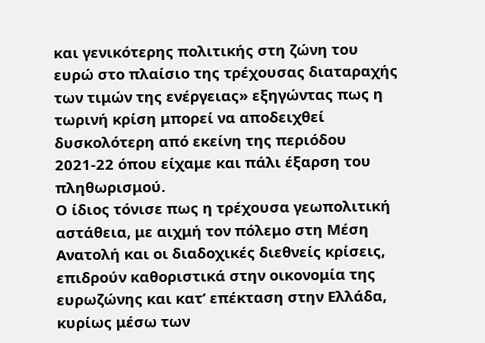και γενικότερης πολιτικής στη ζώνη του ευρώ στο πλαίσιο της τρέχουσας διαταραχής των τιμών της ενέργειας» εξηγώντας πως η τωρινή κρίση μπορεί να αποδειχθεί δυσκολότερη από εκείνη της περιόδου 2021-22 όπου είχαμε και πάλι έξαρση του πληθωρισμού.
Ο ίδιος τόνισε πως η τρέχουσα γεωπολιτική αστάθεια, με αιχμή τον πόλεμο στη Μέση Ανατολή και οι διαδοχικές διεθνείς κρίσεις, επιδρούν καθοριστικά στην οικονομία της ευρωζώνης και κατ’ επέκταση στην Ελλάδα, κυρίως μέσω των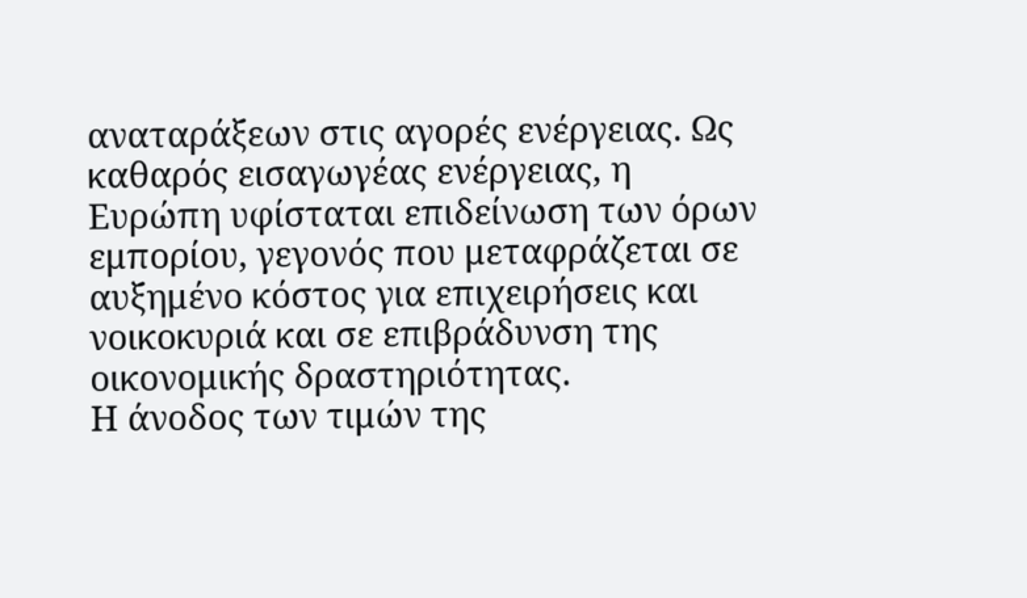αναταράξεων στις αγορές ενέργειας. Ως καθαρός εισαγωγέας ενέργειας, η Ευρώπη υφίσταται επιδείνωση των όρων εμπορίου, γεγονός που μεταφράζεται σε αυξημένο κόστος για επιχειρήσεις και νοικοκυριά και σε επιβράδυνση της οικονομικής δραστηριότητας.
Η άνοδος των τιμών της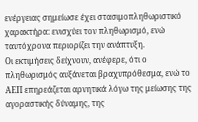ενέργειας σημείωσε έχει στασιμοπληθωριστικό χαρακτήρα: ενισχύει τον πληθωρισμό, ενώ ταυτόχρονα περιορίζει την ανάπτυξη.
Οι εκτιμήσεις δείχνουν, ανέφερε, ότι ο πληθωρισμός αυξάνεται βραχυπρόθεσμα, ενώ το ΑΕΠ επηρεάζεται αρνητικά λόγω της μείωσης της αγοραστικής δύναμης, της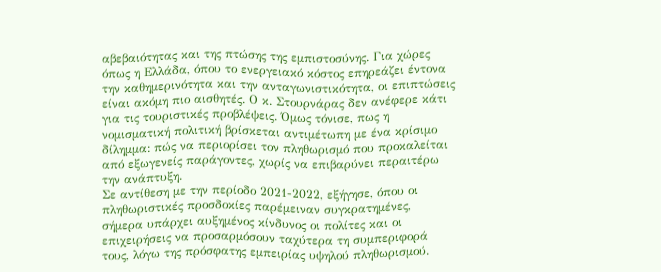αβεβαιότητας και της πτώσης της εμπιστοσύνης. Για χώρες όπως η Ελλάδα, όπου το ενεργειακό κόστος επηρεάζει έντονα την καθημερινότητα και την ανταγωνιστικότητα, οι επιπτώσεις είναι ακόμη πιο αισθητές. Ο κ. Στουρνάρας δεν ανέφερε κάτι για τις τουριστικές προβλέψεις. Όμως τόνισε, πως η νομισματική πολιτική βρίσκεται αντιμέτωπη με ένα κρίσιμο δίλημμα: πώς να περιορίσει τον πληθωρισμό που προκαλείται από εξωγενείς παράγοντες, χωρίς να επιβαρύνει περαιτέρω την ανάπτυξη.
Σε αντίθεση με την περίοδο 2021-2022, εξήγησε, όπου οι πληθωριστικές προσδοκίες παρέμειναν συγκρατημένες, σήμερα υπάρχει αυξημένος κίνδυνος οι πολίτες και οι επιχειρήσεις να προσαρμόσουν ταχύτερα τη συμπεριφορά τους, λόγω της πρόσφατης εμπειρίας υψηλού πληθωρισμού.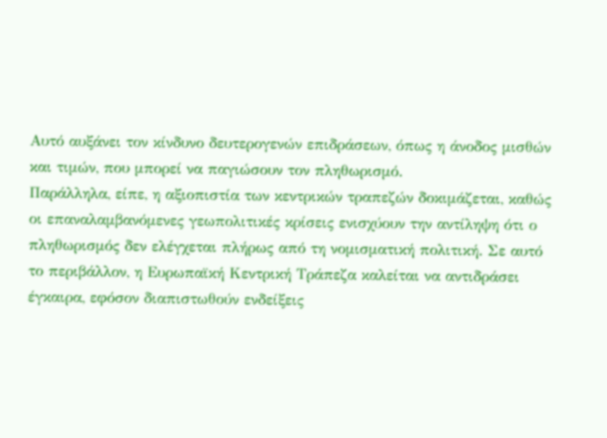Αυτό αυξάνει τον κίνδυνο δευτερογενών επιδράσεων, όπως η άνοδος μισθών και τιμών, που μπορεί να παγιώσουν τον πληθωρισμό.
Παράλληλα, είπε, η αξιοπιστία των κεντρικών τραπεζών δοκιμάζεται, καθώς οι επαναλαμβανόμενες γεωπολιτικές κρίσεις ενισχύουν την αντίληψη ότι ο πληθωρισμός δεν ελέγχεται πλήρως από τη νομισματική πολιτική. Σε αυτό το περιβάλλον, η Ευρωπαϊκή Κεντρική Τράπεζα καλείται να αντιδράσει έγκαιρα, εφόσον διαπιστωθούν ενδείξεις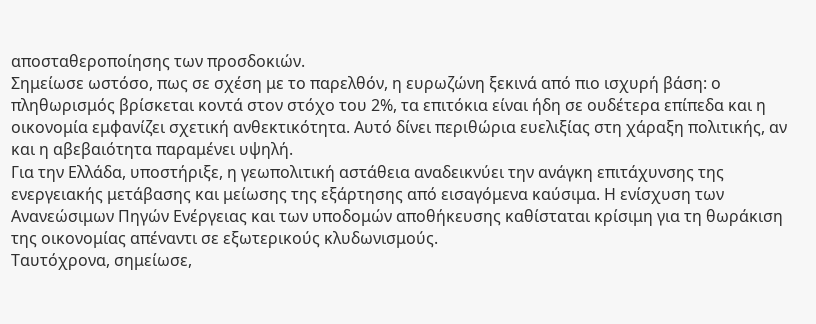αποσταθεροποίησης των προσδοκιών.
Σημείωσε ωστόσο, πως σε σχέση με το παρελθόν, η ευρωζώνη ξεκινά από πιο ισχυρή βάση: ο πληθωρισμός βρίσκεται κοντά στον στόχο του 2%, τα επιτόκια είναι ήδη σε ουδέτερα επίπεδα και η οικονομία εμφανίζει σχετική ανθεκτικότητα. Αυτό δίνει περιθώρια ευελιξίας στη χάραξη πολιτικής, αν και η αβεβαιότητα παραμένει υψηλή.
Για την Ελλάδα, υποστήριξε, η γεωπολιτική αστάθεια αναδεικνύει την ανάγκη επιτάχυνσης της ενεργειακής μετάβασης και μείωσης της εξάρτησης από εισαγόμενα καύσιμα. Η ενίσχυση των Ανανεώσιμων Πηγών Ενέργειας και των υποδομών αποθήκευσης καθίσταται κρίσιμη για τη θωράκιση της οικονομίας απέναντι σε εξωτερικούς κλυδωνισμούς.
Ταυτόχρονα, σημείωσε,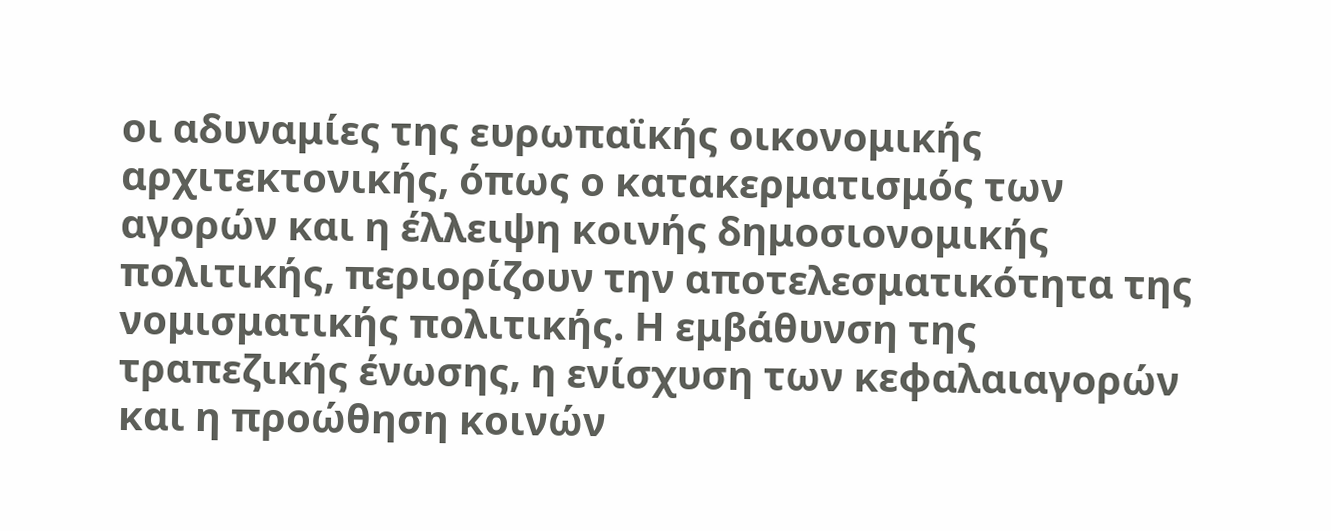οι αδυναμίες της ευρωπαϊκής οικονομικής αρχιτεκτονικής, όπως ο κατακερματισμός των αγορών και η έλλειψη κοινής δημοσιονομικής πολιτικής, περιορίζουν την αποτελεσματικότητα της νομισματικής πολιτικής. Η εμβάθυνση της τραπεζικής ένωσης, η ενίσχυση των κεφαλαιαγορών και η προώθηση κοινών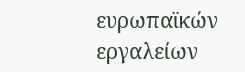ευρωπαϊκών εργαλείων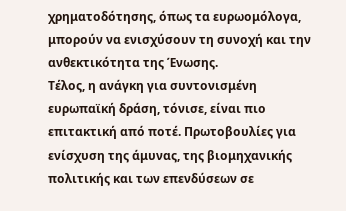χρηματοδότησης, όπως τα ευρωομόλογα, μπορούν να ενισχύσουν τη συνοχή και την ανθεκτικότητα της Ένωσης.
Τέλος, η ανάγκη για συντονισμένη ευρωπαϊκή δράση, τόνισε, είναι πιο επιτακτική από ποτέ. Πρωτοβουλίες για ενίσχυση της άμυνας, της βιομηχανικής πολιτικής και των επενδύσεων σε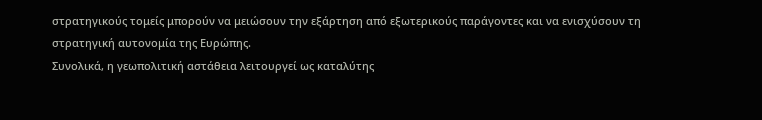στρατηγικούς τομείς μπορούν να μειώσουν την εξάρτηση από εξωτερικούς παράγοντες και να ενισχύσουν τη στρατηγική αυτονομία της Ευρώπης.
Συνολικά, η γεωπολιτική αστάθεια λειτουργεί ως καταλύτης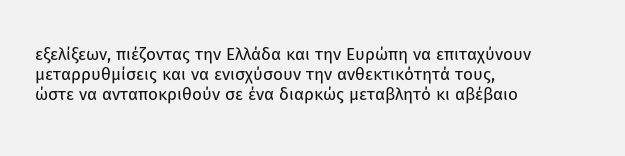εξελίξεων, πιέζοντας την Ελλάδα και την Ευρώπη να επιταχύνουν μεταρρυθμίσεις και να ενισχύσουν την ανθεκτικότητά τους, ώστε να ανταποκριθούν σε ένα διαρκώς μεταβλητό κι αβέβαιο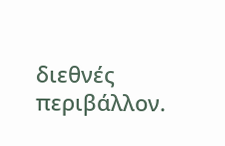διεθνές περιβάλλον.